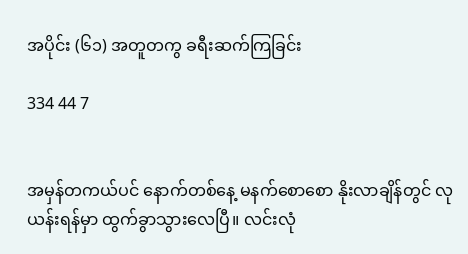အပိုင်း (၆၁) အတူတကွ ခရီးဆက်ကြခြင်း

334 44 7


အမှန်တကယ်ပင် နောက်တစ်နေ့ မနက်စောစော နိုးလာချိန်တွင် လုယန်းရန်မှာ ထွက်ခွာသွားလေပြီ။ လင်းလုံ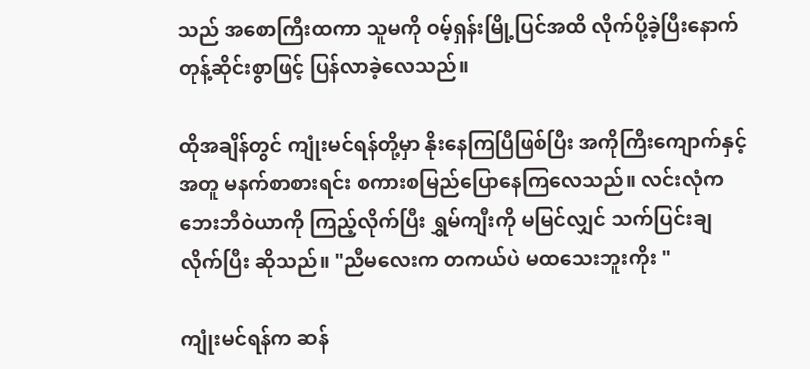သည် အစောကြီးထကာ သူမကို ဝမ့်ရှန်းမြို့ပြင်အထိ လိုက်ပို့ခဲ့ပြီးနောက် တုန့်ဆိုင်းစွာဖြင့် ပြန်လာခဲ့လေသည်။

ထိုအချိန်တွင် ကျုံးမင်ရန်တို့မှာ နိုးနေကြပြီဖြစ်ပြီး အကိုကြီးကျောက်နှင့်အတူ မနက်စာစားရင်း စကားစမြည်ပြောနေကြလေသည်။ လင်းလုံက ဘေးဘီဝဲယာကို ကြည့်လိုက်ပြီး ရွှမ်ကျီးကို မမြင်လျှင် သက်ပြင်းချလိုက်ပြီး ဆိုသည်။ "ညီမလေးက တကယ်ပဲ မထသေးဘူးကိုး "

ကျုံးမင်ရန်က ဆန်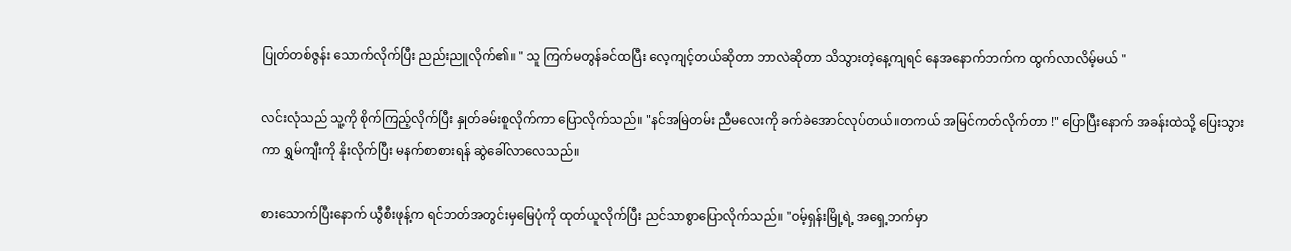ပြုတ်တစ်ဇွန်း သောက်လိုက်ပြီး ညည်းညူလိုက်၏။ " သူ ကြက်မတွန်ခင်ထပြီး လေ့ကျင့်တယ်ဆိုတာ ဘာလဲဆိုတာ သိသွားတဲ့နေ့ကျရင် နေအနောက်ဘက်က ထွက်လာလိမ့်မယ် "

လင်းလုံသည် သူ့ကို စိုက်ကြည့်လိုက်ပြီး နှုတ်ခမ်းစူလိုက်ကာ ပြောလိုက်သည်။ "နင်အမြဲတမ်း ညီမလေးကို ခက်ခဲအောင်လုပ်တယ်။တကယ် အမြင်ကတ်လိုက်တာ !" ပြောပြီးနောက် အခန်းထဲသို့ ပြေးသွားကာ ရွှမ်ကျီးကို နိုးလိုက်ပြီး မနက်စာစားရန် ဆွဲခေါ်လာလေသည်။

စားသောက်ပြီးနောက် ယွီစီးဖုန့်က ရင်ဘတ်အတွင်းမှမြေပုံကို ထုတ်ယူလိုက်ပြီး ညင်သာစွာပြောလိုက်သည်။ "ဝမ့်ရှန်းမြို့ရဲ့ အရှေ့ဘက်မှာ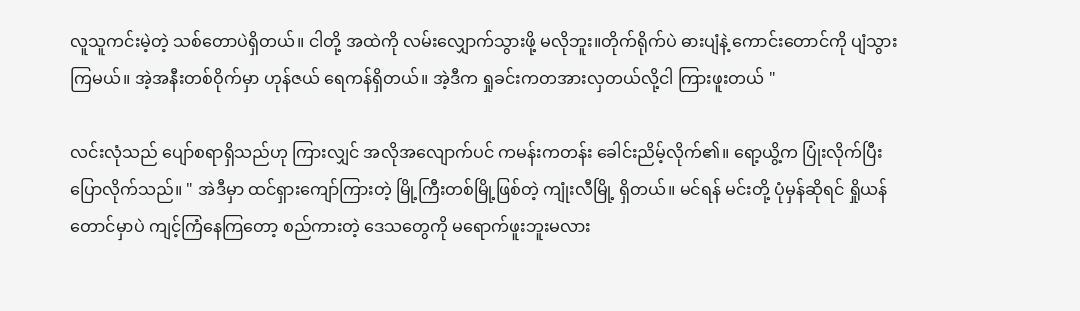လူသူကင်းမဲ့တဲ့ သစ်တောပဲရှိတယ်။ ငါတို့ အထဲကို လမ်းလျှောက်သွားဖို့ မလိုဘူး။တိုက်ရိုက်ပဲ ဓားပျံနဲ့ ကောင်းတောင်ကို ပျံသွားကြမယ်။ အဲ့အနီးတစ်ဝိုက်မှာ ဟုန်ဇယ် ရေကန်ရှိတယ်။ အဲ့ဒီက ရှုခင်းကတအားလှတယ်လို့ငါ ကြားဖူးတယ် "

လင်းလုံသည် ပျော်စရာရှိသည်ဟု ကြားလျှင် အလိုအလျောက်ပင် ကမန်းကတန်း ခေါင်းညိမ့်လိုက်၏။ ရော့ယွိ့က ပြုံးလိုက်ပြီး ပြောလိုက်သည်။ " အဲဒီမှာ ထင်ရှားကျော်ကြားတဲ့ မြို့ကြီးတစ်မြို့ဖြစ်တဲ့ ကျုံးလီမြို့ ရှိတယ်။ မင်ရန် မင်းတို့ ပုံမှန်ဆိုရင် ရှိုယန်တောင်မှာပဲ ကျင့်ကြံနေကြတော့ စည်ကားတဲ့ ဒေသတွေကို မရောက်ဖူးဘူးမလား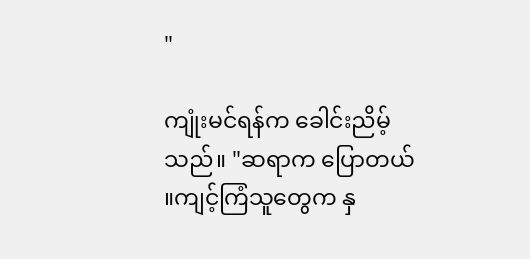"

ကျုံးမင်ရန်က ခေါင်းညိမ့်သည်။ "ဆရာက ပြောတယ် ။ကျင့်ကြံသူတွေက နှ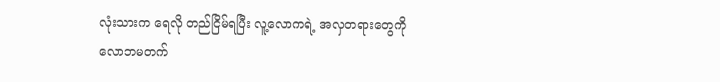လုံးသားက ရေလို တည်ငြိမ်ရပြီး လူ့လောကရဲ့ အလှတရားတွေကို လောဘမတက်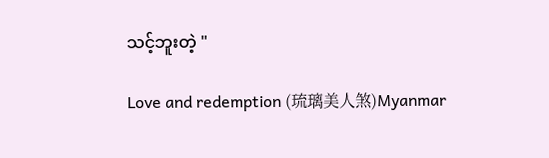သင့်ဘူးတဲ့ "

Love and redemption (琉璃美人煞)Myanmar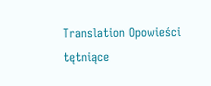Translation Opowieści tętniące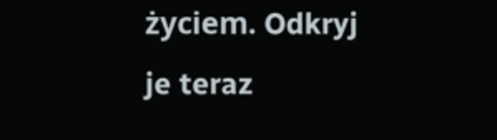życiem. Odkryj je teraz